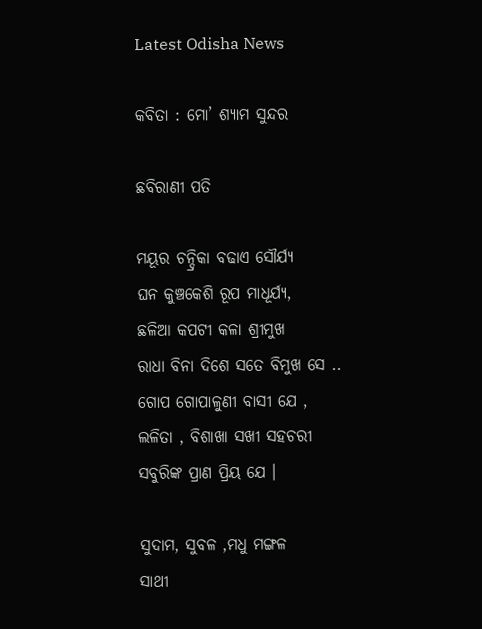Latest Odisha News

କବିତା : ମୋ’ ଶ୍ୟାମ ସୁନ୍ଦର

ଛବିରାଣୀ ପତି

ମୟୂର ଚନ୍ଦ୍ରିକା ବଢାଏ ସୌର୍ଯ୍ୟ
ଘନ କୁଞ୍ଚକେଶି ରୂପ ମାଧୂର୍ଯ୍ୟ,
ଛଳିଆ କପଟୀ କଳା ଶ୍ରୀମୁଖ
ରାଧା ବିନା ଦିଶେ ସତେ ବିମୁଖ ସେ ..
ଗୋପ ଗୋପାଳୁଣୀ ବାସୀ ଯେ ,
ଲଳିତା , ବିଶାଖା ସଖୀ ସହଚରୀ
ସବୁରିଙ୍କ ପ୍ରାଣ ପ୍ରିୟ ଯେ ।

ସୁଦାମ, ସୁବଳ ,ମଧୁ ମଙ୍ଗଳ
ସାଥୀ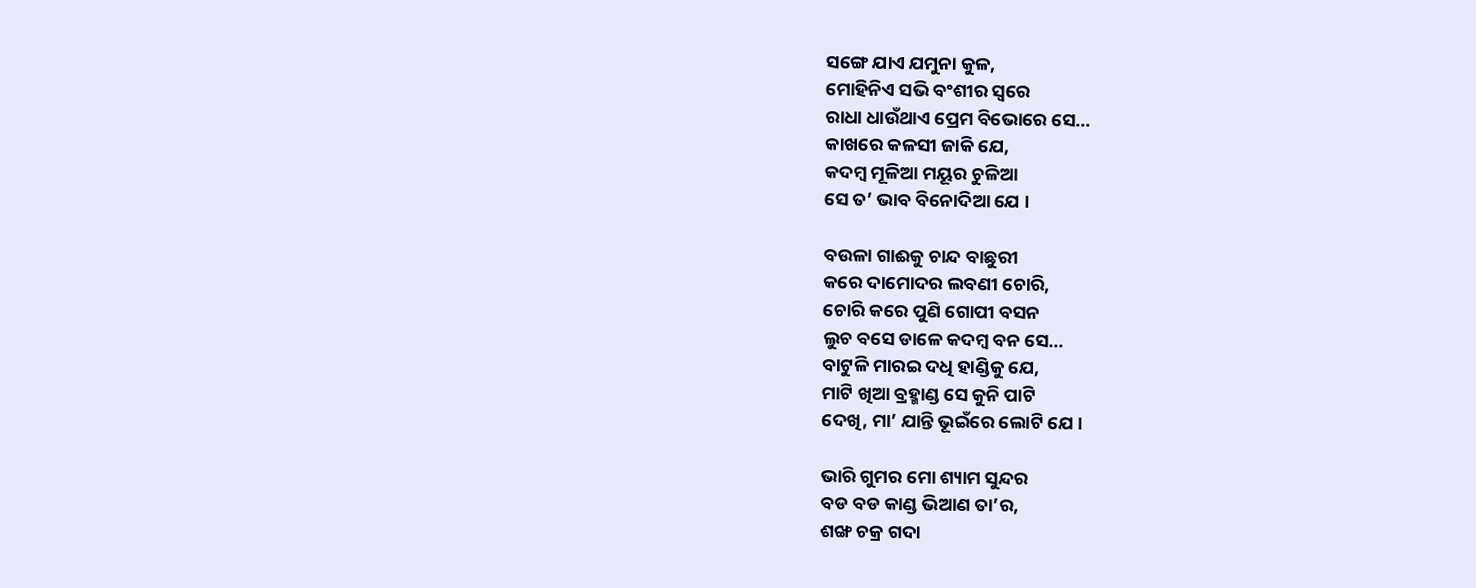ସଙ୍ଗେ ଯାଏ ଯମୁନା କୁଳ,
ମୋହିନିଏ ସଭି ବଂଶୀର ସ୍ୱରେ
ରାଧା ଧାଉଁଥାଏ ପ୍ରେମ ବିଭୋରେ ସେ…
କାଖରେ କଳସୀ ଜାକି ଯେ,
କଦମ୍ବ ମୂଳିଆ ମୟୂର ଚୁଳିଆ
ସେ ତ’ ଭାବ ବିନୋଦିଆ ଯେ ।

ବଉଳା ଗାଈକୁ ଚାନ୍ଦ ବାଛୁରୀ
କରେ ଦାମୋଦର ଲବଣୀ ଚୋରି,
ଚୋରି କରେ ପୁଣି ଗୋପୀ ବସନ
ଲୁଚ ବସେ ଡାଳେ କଦମ୍ବ ବନ ସେ…
ବାଟୁଳି ମାରଇ ଦଧି ହାଣ୍ଡିକୁ ଯେ,
ମାଟି ଖିଆ ବ୍ରହ୍ମାଣ୍ଡ ସେ କୁନି ପାଟି
ଦେଖି, ମା’ ଯାନ୍ତି ଭୂଇଁରେ ଲୋଟି ଯେ ।

ଭାରି ଗୁମର ମୋ ଶ୍ୟାମ ସୁନ୍ଦର
ବଡ ବଡ କାଣ୍ଡ ଭିଆଣ ତା’ର,
ଶଙ୍ଖ ଚକ୍ର ଗଦା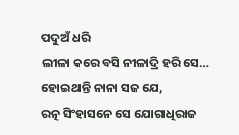ପଦୁଅଁ ଧରି
ଲୀଳା କରେ ବସି ନୀଳାଦ୍ରି ହରି ସେ…
ହୋଇଥାନ୍ତି ନାନା ସଜ ଯେ,
ରତ୍ନ ସିଂହାସନେ ସେ ଯୋଗାଧିରାଜ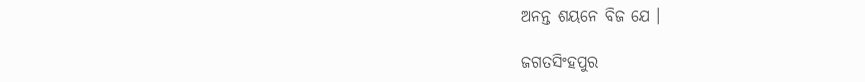ଅନନ୍ତ ଶୟନେ ବିଜ ଯେ ।

ଜଗତସିଂହପୁର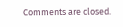Comments are closed.